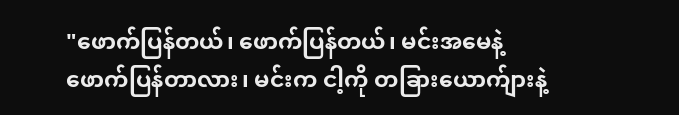"ဖောက်ပြန်တယ်၊ ဖောက်ပြန်တယ်၊ မင်းအမေနဲ့ ဖောက်ပြန်တာလား၊ မင်းက ငါ့ကို တခြားယောက်ျားနဲ့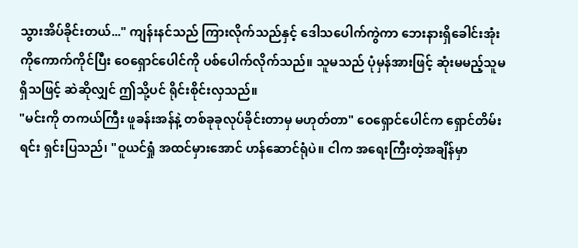သွားအိပ်ခိုင်းတယ်..." ကျန်းနင်သည် ကြားလိုက်သည်နှင့် ဒေါသပေါက်ကွဲကာ ဘေးနားရှိခေါင်းအုံးကိုကောက်ကိုင်ပြီး ဝေရှောင်ပေါင်ကို ပစ်ပေါက်လိုက်သည်။ သူမသည် ပုံမှန်အားဖြင့် ဆုံးမမည့်သူမရှိသဖြင့် ဆဲဆိုလျှင် ဤသို့ပင် ရိုင်းစိုင်းလှသည်။
"မင်းကို တကယ်ကြီး ဖူခန်းအန်နဲ့ တစ်ခုခုလုပ်ခိုင်းတာမှ မဟုတ်တာ" ဝေရှောင်ပေါင်က ရှောင်တိမ်းရင်း ရှင်းပြသည်၊ "ဝူယင်ရှုံ အထင်မှားအောင် ဟန်ဆောင်ရုံပဲ။ ငါက အရေးကြီးတဲ့အချိန်မှာ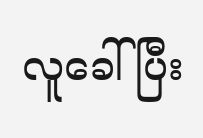လူခေါ်ပြီး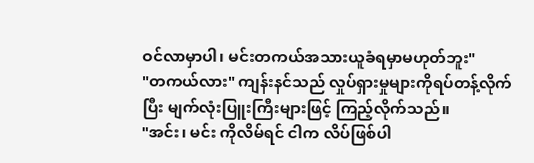ဝင်လာမှာပါ၊ မင်းတကယ်အသားယူခံရမှာမဟုတ်ဘူး"
"တကယ်လား" ကျန်းနင်သည် လှုပ်ရှားမှုများကိုရပ်တန့်လိုက်ပြီး မျက်လုံးပြူးကြီးများဖြင့် ကြည့်လိုက်သည်။
"အင်း၊ မင်း ကိုလိမ်ရင် ငါက လိပ်ဖြစ်ပါ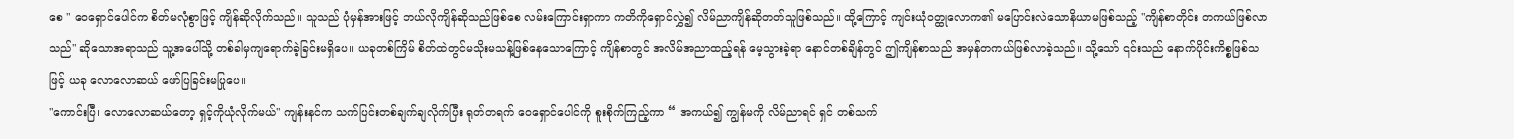စေ " ဝေရှောင်ပေါင်က စိတ်မလုံစွာဖြင့် ကျိန်ဆိုလိုက်သည်။ သူသည် ပုံမှန်အားဖြင့် ဘယ်လိုကျိန်ဆိုသည်ဖြစ်စေ လမ်းကြောင်းရှာကာ ကတိကိုရှောင်လွှဲ၍ လိမ်ညာကျိန်ဆိုတတ်သူဖြစ်သည်။ ထို့ကြောင့် ကျင်းယုံဝတ္ထုလောက၏ မပြောင်းလဲသောနိယာမဖြစ်သည့် "ကျိန်စာတိုင်း တကယ်ဖြစ်လာသည်" ဆိုသောအရာသည် သူ့အပေါ်သို့ တစ်ခါမှကျရောက်ခဲ့ခြင်းမရှိပေ။ ယခုတစ်ကြိမ် စိတ်ထဲတွင်မသိုးမသန့်ဖြစ်နေသောကြောင့် ကျိန်စာတွင် အလိမ်အညာထည့်ရန် မေ့သွားခဲ့ရာ နောင်တစ်ချိန်တွင် ဤကျိန်စာသည် အမှန်တကယ်ဖြစ်လာခဲ့သည်။ သို့သော် ၎င်းသည် နောက်ပိုင်းကိစ္စဖြစ်သဖြင့် ယခု လောလောဆယ် ဖော်ပြခြင်းမပြုပေ။
"ကောင်းပြီ၊ လောလောဆယ်တော့ ရှင့်ကိုယုံလိုက်မယ်" ကျန်းနင်က သက်ပြင်းတစ်ချက်ချလိုက်ပြီး ရုတ်တရက် ဝေရှောင်ပေါင်ကို စူးစိုက်ကြည့်ကာ “ အကယ်၍ ကျွန်မကို လိမ်ညာရင် ရှင် တစ်သက်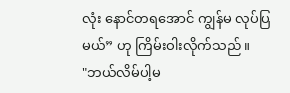လုံး နောင်တရအောင် ကျွန်မ လုပ်ပြမယ်” ဟု ကြိမ်းဝါးလိုက်သည်။
"ဘယ်လိမ်ပါ့မ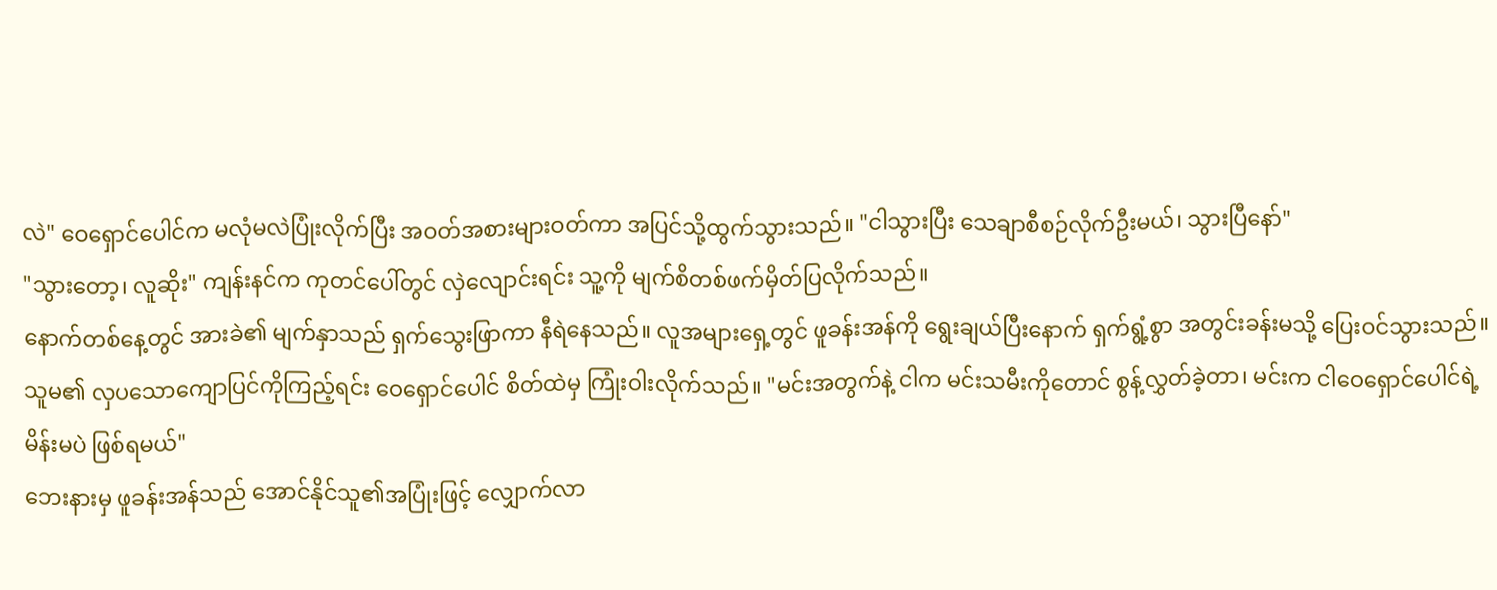လဲ" ဝေရှောင်ပေါင်က မလုံမလဲပြုံးလိုက်ပြီး အဝတ်အစားများဝတ်ကာ အပြင်သို့ထွက်သွားသည်။ "ငါသွားပြီး သေချာစီစဉ်လိုက်ဦးမယ်၊ သွားပြီနော်"
"သွားတော့၊ လူဆိုး" ကျန်းနင်က ကုတင်ပေါ်တွင် လှဲလျောင်းရင်း သူ့ကို မျက်စိတစ်ဖက်မှိတ်ပြလိုက်သည်။
နောက်တစ်နေ့တွင် အားခဲ၏ မျက်နှာသည် ရှက်သွေးဖြာကာ နီရဲနေသည်။ လူအများရှေ့တွင် ဖူခန်းအန်ကို ရွေးချယ်ပြီးနောက် ရှက်ရွံ့စွာ အတွင်းခန်းမသို့ ပြေးဝင်သွားသည်။
သူမ၏ လှပသောကျောပြင်ကိုကြည့်ရင်း ဝေရှောင်ပေါင် စိတ်ထဲမှ ကြုံးဝါးလိုက်သည်။ "မင်းအတွက်နဲ့ ငါက မင်းသမီးကိုတောင် စွန့်လွှတ်ခဲ့တာ၊ မင်းက ငါဝေရှောင်ပေါင်ရဲ့ မိန်းမပဲ ဖြစ်ရမယ်"
ဘေးနားမှ ဖူခန်းအန်သည် အောင်နိုင်သူ၏အပြုံးဖြင့် လျှောက်လာ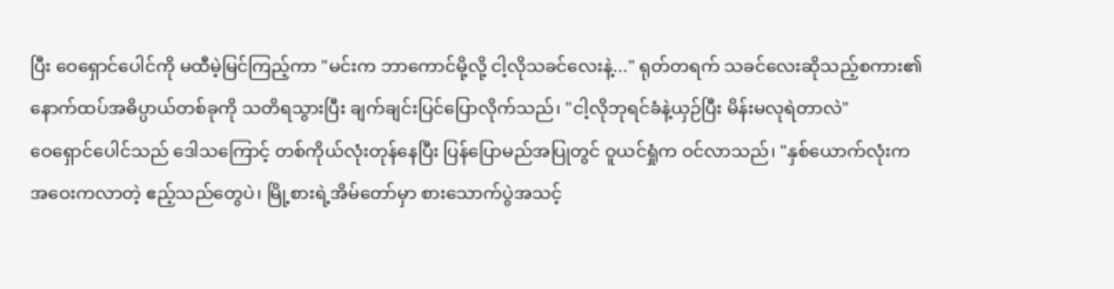ပြီး ဝေရှောင်ပေါင်ကို မထီမဲ့မြင်ကြည့်ကာ "မင်းက ဘာကောင်မို့လို့ ငါ့လိုသခင်လေးနဲ့..." ရုတ်တရက် သခင်လေးဆိုသည့်စကား၏ နောက်ထပ်အဓိပ္ပာယ်တစ်ခုကို သတိရသွားပြီး ချက်ချင်းပြင်ပြောလိုက်သည်၊ "ငါ့လိုဘုရင်ခံနဲ့ယှဉ်ပြီး မိန်းမလုရဲတာလဲ"
ဝေရှောင်ပေါင်သည် ဒေါသကြောင့် တစ်ကိုယ်လုံးတုန်နေပြီး ပြန်ပြောမည်အပြုတွင် ဝူယင်ရှုံက ဝင်လာသည်၊ "နှစ်ယောက်လုံးက အဝေးကလာတဲ့ ဧည့်သည်တွေပဲ၊ မြို့စားရဲ့အိမ်တော်မှာ စားသောက်ပွဲအသင့်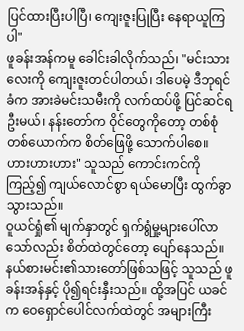ပြင်ထားပြီးပါပြီ၊ ကျေးဇူးပြုပြီး နေရာယူကြပါ"
ဖူခန်းအန်ကမူ ခေါင်းခါလိုက်သည်၊ "မင်းသားလေးကို ကျေးဇူးတင်ပါတယ်၊ ဒါပေမဲ့ ဒီဘုရင်ခံက အားခဲမင်းသမီးကို လက်ထပ်ဖို့ ပြင်ဆင်ရဦးမယ်၊ နန်းတော်က ဝိုင်တွေကိုတော့ တစ်စုံတစ်ယောက်က စိတ်ဖြေဖို့ သောက်ပါစေ။ ဟားဟားဟား" သူသည် ကောင်းကင်ကို ကြည့်၍ ကျယ်လောင်စွာ ရယ်မောပြီး ထွက်ခွာသွားသည်။
ဝူယင်ရှုံ၏ မျက်နှာတွင် ရှက်ရွံမှု့များပေါ်လာသော်လည်း စိတ်ထဲတွင်တော့ ပျော်နေသည်။ နယ်စားမင်း၏သားတော်ဖြစ်သဖြင့် သူသည် ဖူခန်းအန်နှင့် ပို၍ရင်းနှီးသည်။ ထို့အပြင် ယခင်က ဝေရှောင်ပေါင်လက်ထဲတွင် အများကြီး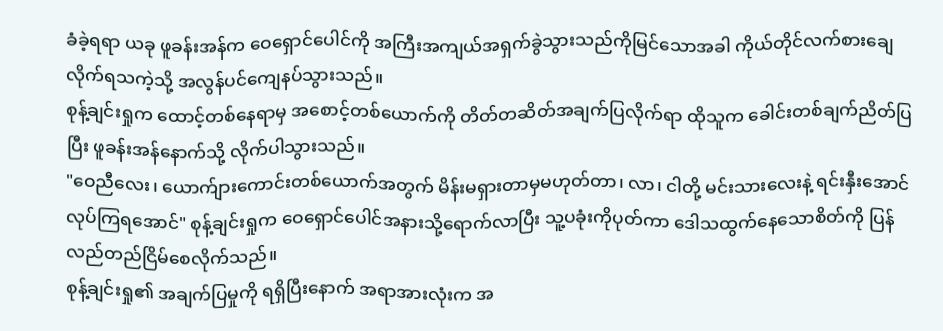ခံခဲ့ရရာ ယခု ဖူခန်းအန်က ဝေရှောင်ပေါင်ကို အကြီးအကျယ်အရှက်ခွဲသွားသည်ကိုမြင်သောအခါ ကိုယ်တိုင်လက်စားချေလိုက်ရသကဲ့သို့ အလွန်ပင်ကျေနပ်သွားသည်။
စုန့်ချင်းရှုက ထောင့်တစ်နေရာမှ အစောင့်တစ်ယောက်ကို တိတ်တဆိတ်အချက်ပြလိုက်ရာ ထိုသူက ခေါင်းတစ်ချက်ညိတ်ပြပြီး ဖူခန်းအန်နောက်သို့ လိုက်ပါသွားသည်။
"ဝေညီလေး၊ ယောက်ျားကောင်းတစ်ယောက်အတွက် မိန်းမရှားတာမှမဟုတ်တာ၊ လာ၊ ငါတို့ မင်းသားလေးနဲ့ ရင်းနှီးအောင်လုပ်ကြရအောင်" စုန့်ချင်းရှုက ဝေရှောင်ပေါင်အနားသို့ရောက်လာပြီး သူ့ပခုံးကိုပုတ်ကာ ဒေါသထွက်နေသောစိတ်ကို ပြန်လည်တည်ငြိမ်စေလိုက်သည်။
စုန့်ချင်းရှု၏ အချက်ပြမှုကို ရရှိပြီးနောက် အရာအားလုံးက အ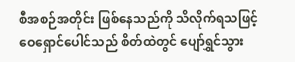စီအစဉ်အတိုင်း ဖြစ်နေသည်ကို သိလိုက်ရသဖြင့် ဝေရှောင်ပေါင်သည် စိတ်ထဲတွင် ပျော်ရွှင်သွား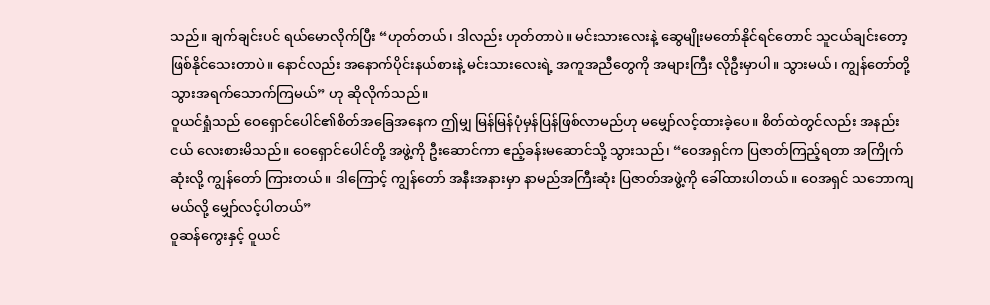သည်။ ချက်ချင်းပင် ရယ်မောလိုက်ပြီး “ဟုတ်တယ်၊ ဒါလည်း ဟုတ်တာပဲ။ မင်းသားလေးနဲ့ ဆွေမျိုးမတော်နိုင်ရင်တောင် သူငယ်ချင်းတော့ ဖြစ်နိုင်သေးတာပဲ။ နောင်လည်း အနောက်ပိုင်းနယ်စားနဲ့ မင်းသားလေးရဲ့ အကူအညီတွေကို အများကြီး လိုဦးမှာပါ။ သွားမယ်၊ ကျွန်တော်တို့ သွားအရက်သောက်ကြမယ်” ဟု ဆိုလိုက်သည်။
ဝူယင်ရှုံသည် ဝေရှောင်ပေါင်၏စိတ်အခြေအနေက ဤမျှ မြန်မြန်ပုံမှန်ပြန်ဖြစ်လာမည်ဟု မမျှော်လင့်ထားခဲ့ပေ။ စိတ်ထဲတွင်လည်း အနည်းငယ် လေးစားမိသည်။ ဝေရှောင်ပေါင်တို့ အဖွဲ့ကို ဦးဆောင်ကာ ဧည့်ခန်းမဆောင်သို့ သွားသည်၊ “ဝေအရှင်က ပြဇာတ်ကြည့်ရတာ အကြိုက်ဆုံးလို့ ကျွန်တော် ကြားတယ်။ ဒါကြောင့် ကျွန်တော် အနီးအနားမှာ နာမည်အကြီးဆုံး ပြဇာတ်အဖွဲ့ကို ခေါ်ထားပါတယ်။ ဝေအရှင် သဘောကျမယ်လို့ မျှော်လင့်ပါတယ်”
ဝူဆန်ကွေးနှင့် ဝူယင်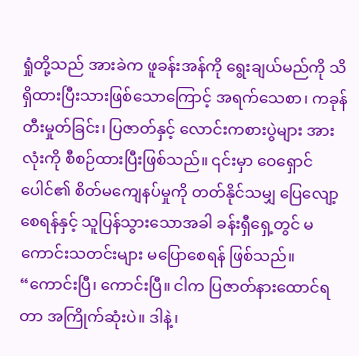ရှုံတို့သည် အားခဲက ဖူခန်းအန်ကို ရွေးချယ်မည်ကို သိရှိထားပြီးသားဖြစ်သောကြောင့် အရက်သေစာ၊ ကခုန်တီးမှုတ်ခြင်း၊ ပြဇာတ်နှင့် လောင်းကစားပွဲများ အားလုံးကို စီစဉ်ထားပြီးဖြစ်သည်။ ၎င်းမှာ ဝေရှောင်ပေါင်၏ စိတ်မကျေနပ်မှုကို တတ်နိုင်သမျှ ပြေလျော့စေရန်နှင့် သူပြန်သွားသောအခါ ခန်းရှီရှေ့တွင် မကောင်းသတင်းများ မပြောစေရန် ဖြစ်သည်။
“ကောင်းပြီ၊ ကောင်းပြီ။ ငါက ပြဇာတ်နားထောင်ရတာ အကြိုက်ဆုံးပဲ။ ဒါနဲ့၊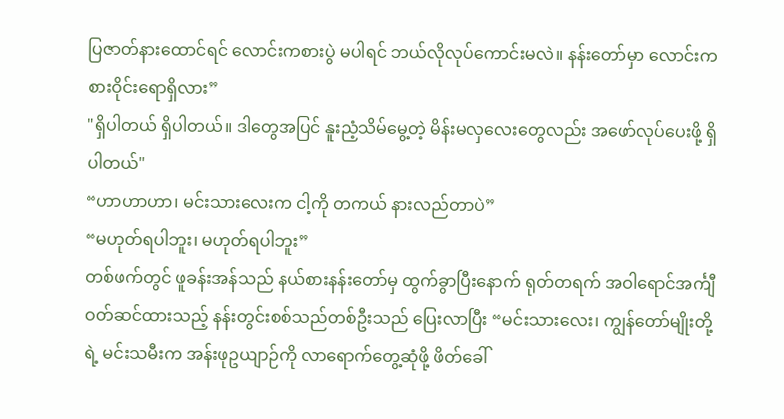ပြဇာတ်နားထောင်ရင် လောင်းကစားပွဲ မပါရင် ဘယ်လိုလုပ်ကောင်းမလဲ။ နန်းတော်မှာ လောင်းကစားဝိုင်းရောရှိလား”
"ရှိပါတယ် ရှိပါတယ်။ ဒါတွေအပြင် နူးညံ့သိမ်မွေ့တဲ့ မိန်းမလှလေးတွေလည်း အဖော်လုပ်ပေးဖို့ ရှိပါတယ်"
“ဟာဟာဟာ၊ မင်းသားလေးက ငါ့ကို တကယ် နားလည်တာပဲ”
“မဟုတ်ရပါဘူး၊ မဟုတ်ရပါဘူး”
တစ်ဖက်တွင် ဖူခန်းအန်သည် နယ်စားနန်းတော်မှ ထွက်ခွာပြီးနောက် ရုတ်တရက် အဝါရောင်အင်္ကျီ ဝတ်ဆင်ထားသည့် နန်းတွင်းစစ်သည်တစ်ဦးသည် ပြေးလာပြီး “မင်းသားလေး၊ ကျွန်တော်မျိုးတို့ရဲ့ မင်းသမီးက အန်းဖုဥယျာဉ်ကို လာရောက်တွေ့ဆုံဖို့ ဖိတ်ခေါ်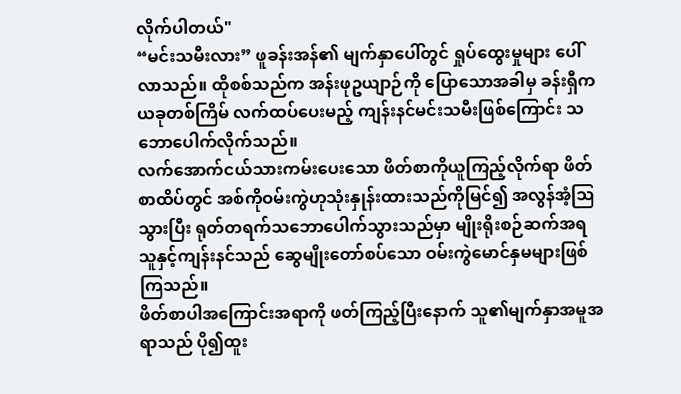လိုက်ပါတယ်"
“မင်းသမီးလား” ဖူခန်းအန်၏ မျက်နှာပေါ်တွင် ရှုပ်ထွေးမှုများ ပေါ်လာသည်။ ထိုစစ်သည်က အန်းဖုဥယျာဉ်ကို ပြောသောအခါမှ ခန်းရှီက ယခုတစ်ကြိမ် လက်ထပ်ပေးမည့် ကျန်းနင်မင်းသမီးဖြစ်ကြောင်း သဘောပေါက်လိုက်သည်။
လက်အောက်ငယ်သားကမ်းပေးသော ဖိတ်စာကိုယူကြည့်လိုက်ရာ ဖိတ်စာထိပ်တွင် အစ်ကိုဝမ်းကွဲဟုသုံးနှုန်းထားသည်ကိုမြင်၍ အလွန်အံ့ဩသွားပြီး ရုတ်တရက်သဘောပေါက်သွားသည်မှာ မျိုးရိုးစဉ်ဆက်အရ သူနှင့်ကျန်းနင်သည် ဆွေမျိုးတော်စပ်သော ဝမ်းကွဲမောင်နှမများဖြစ်ကြသည်။
ဖိတ်စာပါအကြောင်းအရာကို ဖတ်ကြည့်ပြီးနောက် သူ၏မျက်နှာအမူအရာသည် ပို၍ထူး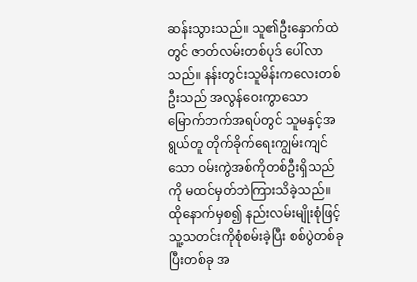ဆန်းသွားသည်။ သူ၏ဦးနှောက်ထဲတွင် ဇာတ်လမ်းတစ်ပုဒ် ပေါ်လာသည်။ နန်းတွင်းသူမိန်းကလေးတစ်ဦးသည် အလွန်ဝေးကွာသော မြောက်ဘက်အရပ်တွင် သူမနှင့်အရွယ်တူ တိုက်ခိုက်ရေးကျွမ်းကျင်သော ဝမ်းကွဲအစ်ကိုတစ်ဦးရှိသည်ကို မထင်မှတ်ဘဲကြားသိခဲ့သည်။ ထိုနောက်မှစ၍ နည်းလမ်းမျိုးစုံဖြင့် သူ့သတင်းကိုစုံစမ်းခဲ့ပြီး စစ်ပွဲတစ်ခုပြီးတစ်ခု အ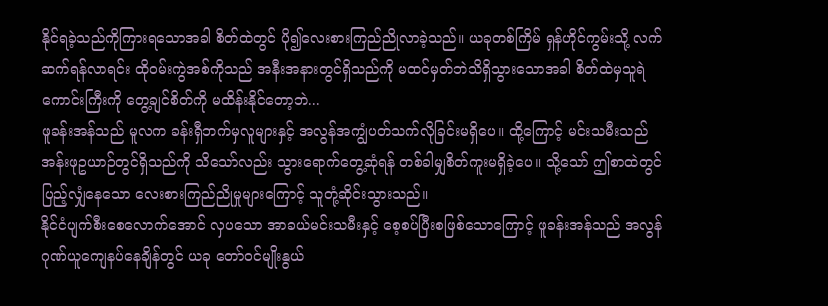နိုင်ရခဲ့သည်ကိုကြားရသောအခါ စိတ်ထဲတွင် ပို၍လေးစားကြည်ညိုလာခဲ့သည်။ ယခုတစ်ကြိမ် ရှန်ဟိုင်ကွမ်းသို့ လက်ဆက်ရန်လာရင်း ထိုဝမ်းကွဲအစ်ကိုသည် အနီးအနားတွင်ရှိသည်ကို မထင်မှတ်ဘဲသိရှိသွားသောအခါ စိတ်ထဲမှသူရဲကောင်းကြီးကို တွေ့ချင်စိတ်ကို မထိန်းနိုင်တော့ဘဲ...
ဖူခန်းအန်သည် မူလက ခန်းရှီဘက်မှလူများနှင့် အလွန်အကျွံပတ်သက်လိုခြင်းမရှိပေ။ ထို့ကြောင့် မင်းသမီးသည် အန်းဖုဥယာဉ်တွင်ရှိသည်ကို သိသော်လည်း သွားရောက်တွေ့ဆုံရန် တစ်ခါမျှစိတ်ကူးမရှိခဲ့ပေ။ သို့သော် ဤစာထဲတွင် ပြည့်လျှံနေသော လေးစားကြည်ညိုမှုများကြောင့် သူတုံ့ဆိုင်းသွားသည်။
နိုင်ငံပျက်စီးစေလောက်အောင် လှပသော အာခယ်မင်းသမီးနှင့် စေ့စပ်ပြီးစဖြစ်သောကြောင့် ဖူခန်းအန်သည် အလွန်ဂုဏ်ယူကျေနပ်နေချိန်တွင် ယခု တော်ဝင်မျိုးနွယ်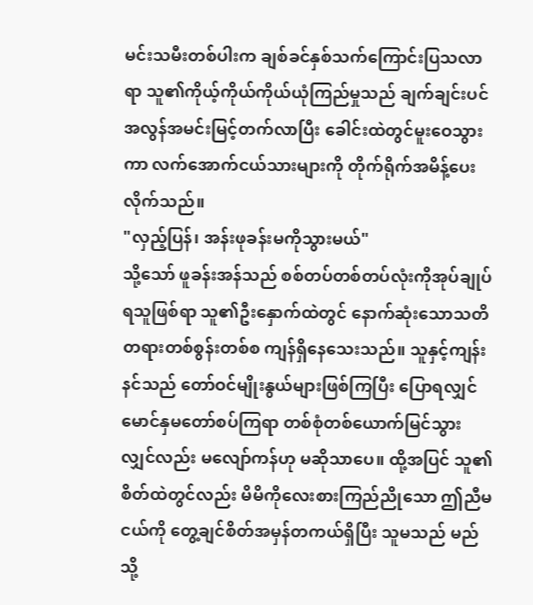မင်းသမီးတစ်ပါးက ချစ်ခင်နှစ်သက်ကြောင်းပြသလာရာ သူ၏ကိုယ့်ကိုယ်ကိုယ်ယုံကြည်မှုသည် ချက်ချင်းပင် အလွန်အမင်းမြင့်တက်လာပြီး ခေါင်းထဲတွင်မူးဝေသွားကာ လက်အောက်ငယ်သားများကို တိုက်ရိုက်အမိန့်ပေးလိုက်သည်။
"လှည့်ပြန်၊ အန်းဖုခန်းမကိုသွားမယ်"
သို့သော် ဖူခန်းအန်သည် စစ်တပ်တစ်တပ်လုံးကိုအုပ်ချုပ်ရသူဖြစ်ရာ သူ၏ဦးနှောက်ထဲတွင် နောက်ဆုံးသောသတိတရားတစ်စွန်းတစ်စ ကျန်ရှိနေသေးသည်။ သူနှင့်ကျန်းနင်သည် တော်ဝင်မျိုးနွယ်များဖြစ်ကြပြီး ပြောရလျှင် မောင်နှမတော်စပ်ကြရာ တစ်စုံတစ်ယောက်မြင်သွားလျှင်လည်း မလျော်ကန်ဟု မဆိုသာပေ။ ထို့အပြင် သူ၏စိတ်ထဲတွင်လည်း မိမိကိုလေးစားကြည်ညိုသော ဤညီမငယ်ကို တွေ့ချင်စိတ်အမှန်တကယ်ရှိပြီး သူမသည် မည်သို့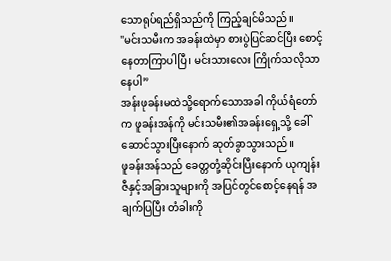သောရုပ်ရည်ရှိသည်ကို ကြည့်ချင်မိသည်။
"မင်းသမီးက အခန်းထဲမှာ စားပွဲပြင်ဆင်ပြီး စောင့်နေတာကြာပါပြီ၊ မင်းသားလေး ကြိုက်သလိုသာနေပါ”
အန်းဖုခန်းမထဲသို့ရောက်သောအခါ ကိုယ်ရံတော်က ဖူခန်းအန်ကို မင်းသမီး၏အခန်းရှေ့သို့ ခေါ်ဆောင်သွားပြီးနောက် ဆုတ်ခွာသွားသည်။
ဖူခန်းအန်သည် ခေတ္တတုံ့ဆိုင်းပြီးနောက် ယုကျန်းဇီနှင့်အခြားသူများကို အပြင်တွင်စောင့်နေရန် အချက်ပြပြီး တံခါးကို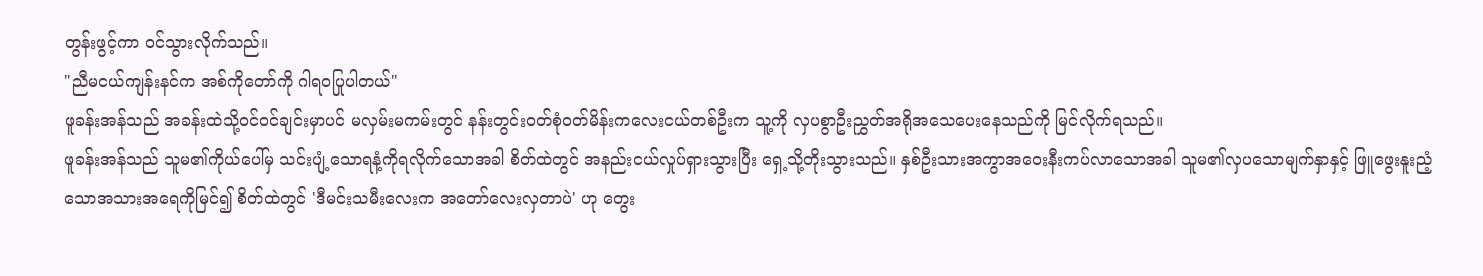တွန်းဖွင့်ကာ ဝင်သွားလိုက်သည်။
"ညီမငယ်ကျန်းနင်က အစ်ကိုတော်ကို ဂါရဝပြုပါတယ်"
ဖူခန်းအန်သည် အခန်းထဲသို့ဝင်ဝင်ချင်းမှာပင် မလှမ်းမကမ်းတွင် နန်းတွင်းဝတ်စုံဝတ်မိန်းကလေးငယ်တစ်ဦးက သူ့ကို လှပစွာဦးညွှတ်အရိုအသေပေးနေသည်ကို မြင်လိုက်ရသည်။
ဖူခန်းအန်သည် သူမ၏ကိုယ်ပေါ်မှ သင်းပျံ့သောရနံ့ကိုရလိုက်သောအခါ စိတ်ထဲတွင် အနည်းငယ်လှုပ်ရှားသွားပြီး ရှေ့သို့တိုးသွားသည်။ နှစ်ဦးသားအကွာအဝေးနီးကပ်လာသောအခါ သူမ၏လှပသောမျက်နှာနှင့် ဖြူဖွေးနူးညံ့သောအသားအရေကိုမြင်၍ စိတ်ထဲတွင် 'ဒီမင်းသမီးလေးက အတော်လေးလှတာပဲ' ဟု တွေး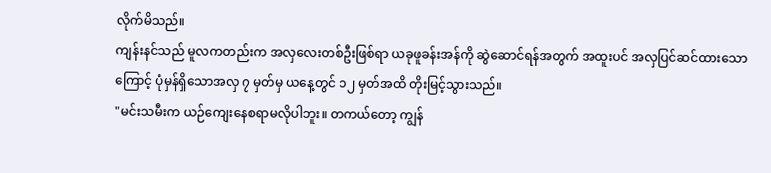လိုက်မိသည်။
ကျန်းနင်သည် မူလကတည်းက အလှလေးတစ်ဦးဖြစ်ရာ ယခုဖူခန်းအန်ကို ဆွဲဆောင်ရန်အတွက် အထူးပင် အလှပြင်ဆင်ထားသောကြောင့် ပုံမှန်ရှိသောအလှ ၇ မှတ်မှ ယနေ့တွင် ၁၂ မှတ်အထိ တိုးမြင့်သွားသည်။
"မင်းသမီးက ယဉ်ကျေးနေစရာမလိုပါဘူး။ တကယ်တော့ ကျွန်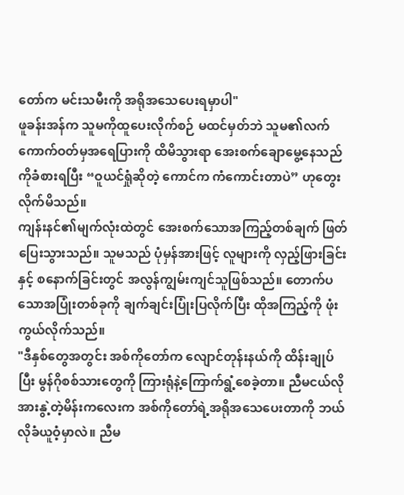တော်က မင်းသမီးကို အရိုအသေပေးရမှာပါ"
ဖူခန်းအန်က သူမကိုထူပေးလိုက်စဉ် မထင်မှတ်ဘဲ သူမ၏လက်ကောက်ဝတ်မှအရေပြားကို ထိမိသွားရာ အေးစက်ချောမွေ့နေသည်ကိုခံစားရပြီး “ဝူယင်ရှုံဆိုတဲ့ ကောင်က ကံကောင်းတာပဲ” ဟုတွေးလိုက်မိသည်။
ကျန်းနင်၏မျက်လုံးထဲတွင် အေးစက်သောအကြည့်တစ်ချက် ဖြတ်ပြေးသွားသည်။ သူမသည် ပုံမှန်အားဖြင့် လူများကို လှည့်ဖြားခြင်းနှင့် စနောက်ခြင်းတွင် အလွန်ကျွမ်းကျင်သူဖြစ်သည်။ တောက်ပသောအပြုံးတစ်ခုကို ချက်ချင်းပြုံးပြလိုက်ပြီး ထိုအကြည့်ကို ဖုံးကွယ်လိုက်သည်။
"ဒီနှစ်တွေအတွင်း အစ်ကိုတော်က လျောင်တုန်းနယ်ကို ထိန်းချုပ်ပြီး မွန်ဂိုစစ်သားတွေကို ကြားရုံနဲ့ကြောက်ရွံ့စေခဲ့တာ။ ညီမငယ်လို အားနွဲ့တဲ့မိန်းကလေးက အစ်ကိုတော်ရဲ့အရိုအသေပေးတာကို ဘယ်လိုခံယူဝံ့မှာလဲ။ ညီမ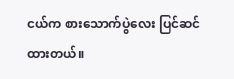ငယ်က စားသောက်ပွဲလေး ပြင်ဆင်ထားတယ်။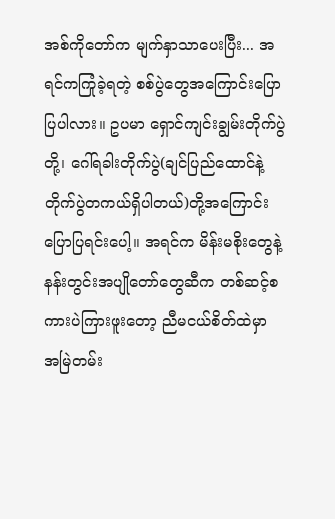အစ်ကိုတော်က မျက်နှာသာပေးပြီး... အရင်ကကြုံခဲ့ရတဲ့ စစ်ပွဲတွေအကြောင်းပြောပြပါလား။ ဥပမာ ရှောင်ကျင်းချွမ်းတိုက်ပွဲတို့၊ ဂေါ်ရခါးတိုက်ပွဲ(ချင်ပြည်ထောင်နဲ့တိုက်ပွဲတကယ်ရှိပါတယ်)တို့အကြောင်း ပြောပြရင်းပေါ့။ အရင်က မိန်းမစိုးတွေနဲ့ နန်းတွင်းအပျိုတော်တွေဆီက တစ်ဆင့်စကားပဲကြားဖူးတော့ ညီမငယ်စိတ်ထဲမှာ အမြဲတမ်း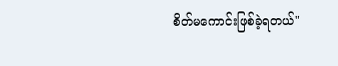စိတ်မကောင်းဖြစ်ခဲ့ရတယ်"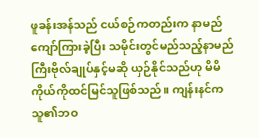ဖူခန်းအန်သည် ငယ်စဉ်ကတည်းက နာမည်ကျော်ကြားခဲ့ပြီး သမိုင်းတွင်မည်သည့်နာမည်ကြီးဗိုလ်ချုပ်နှင့်မဆို ယှဉ်နိုင်သည်ဟု မိမိကိုယ်ကိုထင်မြင်သူဖြစ်သည်။ ကျန်းနင်က သူ၏ဘဝ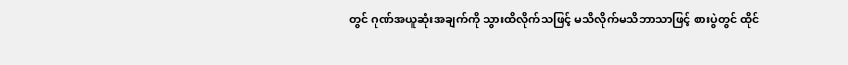တွင် ဂုဏ်အယူဆုံးအချက်ကို သွားထိလိုက်သဖြင့် မသိလိုက်မသိဘာသာဖြင့် စားပွဲတွင် ထိုင်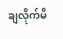ချလိုက်မိ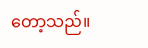တော့သည်။